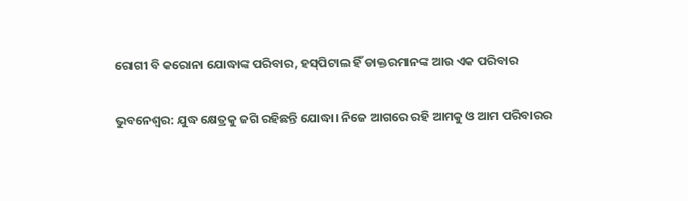ରୋଗୀ ବି କରୋନା ଯୋଦ୍ଧାଙ୍କ ପରିବାର, ହସ୍‌ପିଟାଲ ହିଁ ଡାକ୍ତରମାନଙ୍କ ଆଉ ଏକ ପରିବାର

ଭୁବନେଶ୍ବର: ଯୁଦ୍ଧ କ୍ଷେତ୍ରକୁ ଜଗି ରହିଛନ୍ତି ଯୋଦ୍ଧା। ନିଜେ ଆଗରେ ରହି ଆମକୁ ଓ ଆମ ପରିବାରର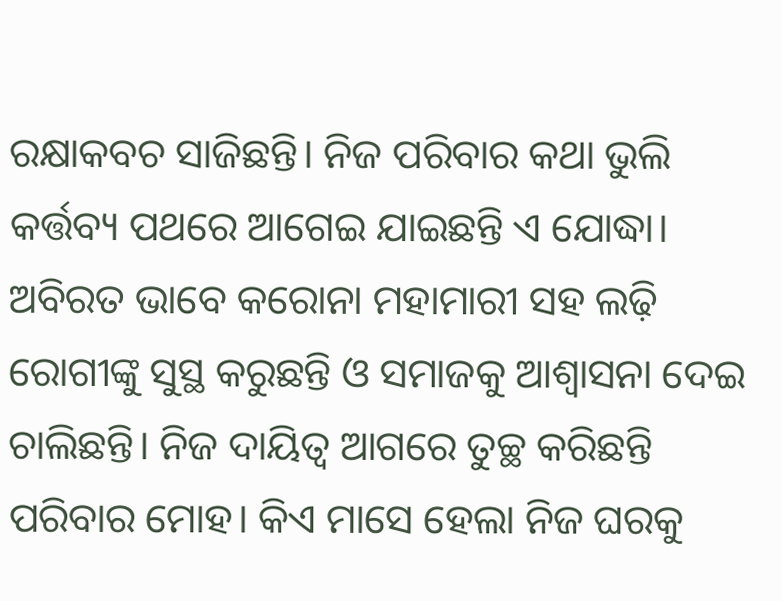ରକ୍ଷାକବଚ ସାଜିଛନ୍ତି। ନିଜ ପରିବାର କଥା ଭୁଲି କର୍ତ୍ତବ୍ୟ ପଥରେ ଆଗେଇ ଯାଇଛନ୍ତି ଏ ଯୋଦ୍ଧା। ଅବିରତ ଭାବେ କରୋନା ମହାମାରୀ ସହ ଲଢ଼ି ରୋଗୀଙ୍କୁ ସୁସ୍ଥ କରୁଛନ୍ତି ଓ ସମାଜକୁ ଆଶ୍ବାସନା ଦେଇ ଚାଲିଛନ୍ତି। ନିଜ ଦାୟିତ୍ବ ଆଗରେ ତୁଚ୍ଛ କରିଛନ୍ତି ପରିବାର ମୋହ। କିଏ ମାସେ ହେଲା ନିଜ ଘରକୁ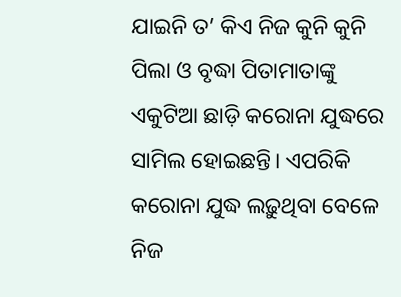ଯାଇନି ତ’ କିଏ ନିଜ କୁନି କୁନି ପିଲା ଓ ବୃଦ୍ଧା ପିତାମାତାଙ୍କୁ ଏକୁଟିଆ ଛାଡ଼ି କରୋନା ଯୁଦ୍ଧରେ ସାମିଲ ହୋଇଛନ୍ତି। ଏପରିକି କରୋନା ଯୁଦ୍ଧ ଲଢ଼ୁଥିବା ବେଳେ ନିଜ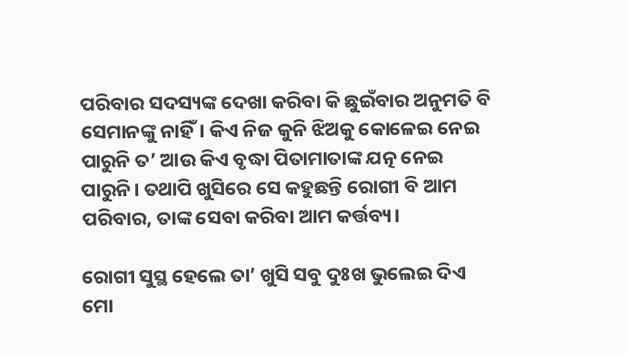ପରିବାର ସଦସ୍ୟଙ୍କ ଦେଖା କରିବା କି ଛୁଇଁବାର ଅନୁମତି ବି ସେମାନଙ୍କୁ ନାହିଁ। କିଏ ନିଜ କୁନି ଝିଅକୁ କୋଳେଇ ନେଇ ପାରୁନି ତ’ ଆଉ କିଏ ବୃଦ୍ଧା ପିତାମାତାଙ୍କ ଯତ୍ନ ନେଇ ପାରୁନି। ତଥାପି ଖୁସିରେ ସେ କହୁଛନ୍ତି ରୋଗୀ ବି ଆମ ପରିବାର, ତାଙ୍କ ସେବା କରିବା ଆମ କର୍ତ୍ତବ୍ୟ।

ରୋଗୀ ସୁସ୍ଥ ହେଲେ ତା’ ଖୁସି ସବୁ ଦୁଃଖ ଭୁଲେଇ ଦିଏ
ମୋ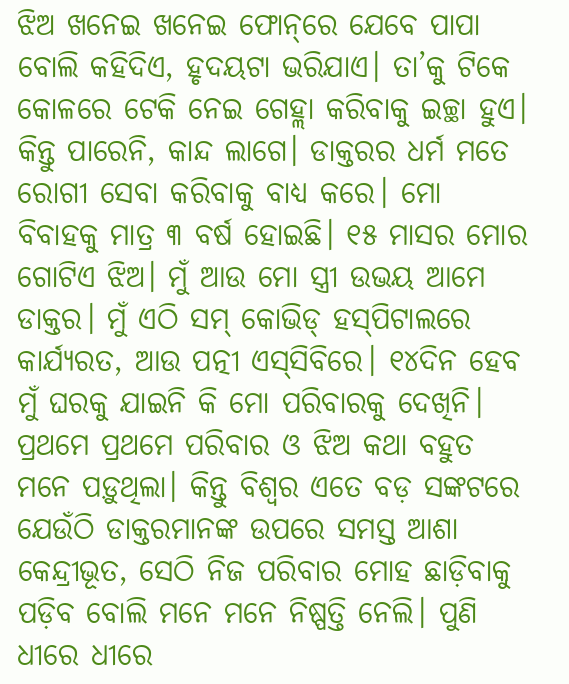ଝିଅ ଖନେଇ ଖନେଇ ଫୋନ୍‌ରେ ଯେବେ ପାପା ବୋଲି କହିଦିଏ, ହୃଦୟଟା ଭରିଯାଏ। ତା’କୁ ଟିକେ କୋଳରେ ଟେକି ନେଇ ଗେହ୍ଲା କରିବାକୁ ଇଚ୍ଛା ହୁଏ। କିନ୍ତୁ ପାରେନି, କାନ୍ଦ ଲାଗେ। ଡାକ୍ତରର ଧର୍ମ ମତେ ରୋଗୀ ସେବା କରିବାକୁ ବାଧ୍ୟ କରେ। ମୋ ବିବାହକୁ ମାତ୍ର ୩ ବର୍ଷ ହୋଇଛି। ୧୫ ମାସର ମୋର ଗୋଟିଏ ଝିଅ। ମୁଁ ଆଉ ମୋ ସ୍ତ୍ରୀ ଉଭୟ ଆମେ ଡାକ୍ତର। ମୁଁ ଏଠି ସମ୍‌ କୋଭିଡ୍‌ ହସ୍‌ପିଟାଲରେ କା‌ର୍ଯ୍ୟରତ, ଆଉ ପତ୍ନୀ ଏସ୍‌ସିବିରେ। ୧୪ଦିନ ହେବ ମୁଁ ଘରକୁ ଯାଇନି କି ମୋ ପରିବାରକୁ ଦେଖିନି। ପ୍ରଥମେ ପ୍ରଥମେ ପରିବାର ଓ ଝିଅ କଥା ବହୁତ ମନେ ପଡ଼ୁଥିଲା। କିନ୍ତୁ ବିଶ୍ବର ଏତେ ବଡ଼ ସଙ୍କଟରେ ଯେଉଁଠି ଡାକ୍ତରମାନଙ୍କ ଉପରେ ସମସ୍ତ ଆଶା କେନ୍ଦ୍ରୀଭୂତ, ସେଠି ନିଜ ପରିବାର ମୋହ ଛାଡ଼ିବାକୁ ପଡ଼ିବ ବୋଲି ମନେ ମନେ ନିଷ୍ପତ୍ତି ନେଲି। ପୁଣି ଧୀରେ ଧୀରେ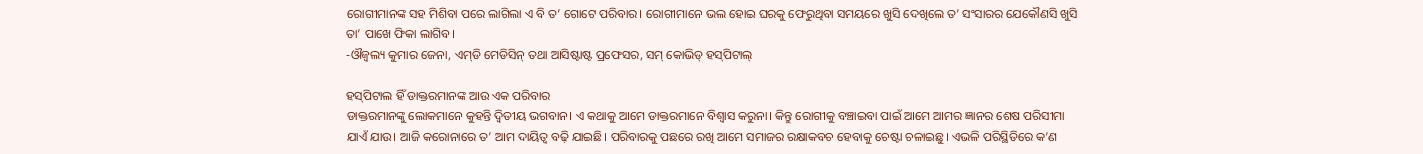ରୋଗୀମାନଙ୍କ ସହ ମିଶିବା ପରେ ଲାଗିଲା ଏ ବି ତ’ ଗୋଟେ ପରିବାର। ରୋଗୀମାନେ ଭଲ ହୋଇ ଘରକୁ ଫେରୁଥିବା ସମୟରେ ଖୁସି ଦେଖିଲେ ତ’ ସଂସାରର ଯେକୌଣସି ଖୁସି ତା’ ପାଖେ ଫିକା ଲାଗିବ।
-ଔଜ୍ବଲ୍ୟ କୁମାର ଜେନା, ଏମ୍‌ଡି ମେଡିସିନ୍‌ ତଥା ଆସିଷ୍ଟାଷ୍ଟ ପ୍ରଫେସର, ସମ୍‌ କୋଭିଡ୍‌ ହସ୍‌ପିଟାଲ୍‌

ହସ୍‌ପିଟାଲ ହିଁ ଡାକ୍ତରମାନଙ୍କ ଆଉ ଏକ ପରିବାର
ଡାକ୍ତରମାନଙ୍କୁ ଲୋକମାନେ କୁହନ୍ତି ଦ୍ବିତୀୟ ଭଗବାନ। ଏ କଥାକୁ ଆମେ ଡାକ୍ତରମାନେ ବିଶ୍ବାସ କରୁନା। କିନ୍ତୁ ରୋଗୀକୁ ବଞ୍ଚାଇବା ପାଇଁ ଆମେ ଆମର ଜ୍ଞାନର ଶେଷ ପରିସୀମା ଯାଏଁ ଯାଉ। ଆଜି କରୋନାରେ ତ’ ଆମ ଦାୟିତ୍ବ ବଢ଼ି ଯାଇଛି। ପରିବାରକୁ ପଛରେ ରଖି ଆମେ ସମାଜର ରକ୍ଷାକବଚ ହେବାକୁ ଚେଷ୍ଟା ଚଳାଇଛୁ। ଏଭଳି ପରିସ୍ଥିତିରେ କ’ଣ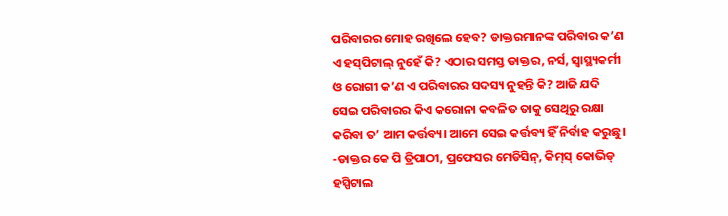ପରିବାରର ମୋହ ରଖିଲେ ହେବ? ଡାକ୍ତରମାନଙ୍କ ପରିବାର କ’ଣ ଏ ହସ୍‌ପିଟାଲ୍‌ ନୁହେଁ କି? ଏଠାର ସମସ୍ତ ଡାକ୍ତର, ନର୍ସ, ସ୍ବାସ୍ଥ୍ୟକର୍ମୀ ଓ ରୋଗୀ କ’ଣ ଏ ପରିବାରର ସଦସ୍ୟ ନୁହନ୍ତି କି? ଆଜି ଯଦି ସେଇ ପରିବାରର କିଏ କରୋନା କବଳିତ ତାକୁ ସେଥିରୁ ରକ୍ଷା କରିବା ତ’ ଆମ କର୍ତ୍ତବ୍ୟ। ଆମେ ସେଇ କର୍ତ୍ତବ୍ୟ ହିଁ ନିର୍ବାହ କରୁଛୁ।
-ଡାକ୍ତର କେ ପି ତ୍ରିପାଠୀ, ପ୍ରଫେସର ମେଡିସିନ୍‌, କିମ୍‌ସ୍‌ କୋଭିଡ୍‌ ହସ୍ପିଟାଲ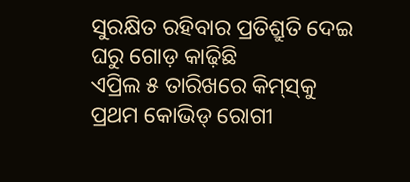ସୁରକ୍ଷିତ ରହିବାର ପ୍ରତିଶ୍ରୁତି ଦେଇ ଘରୁ ଗୋଡ଼ କାଢ଼ିଛି
ଏପ୍ରିଲ ୫ ତାରିଖରେ କିମ୍‌ସ୍‌କୁ ପ୍ରଥମ କୋଭିଡ୍‌ ରୋଗୀ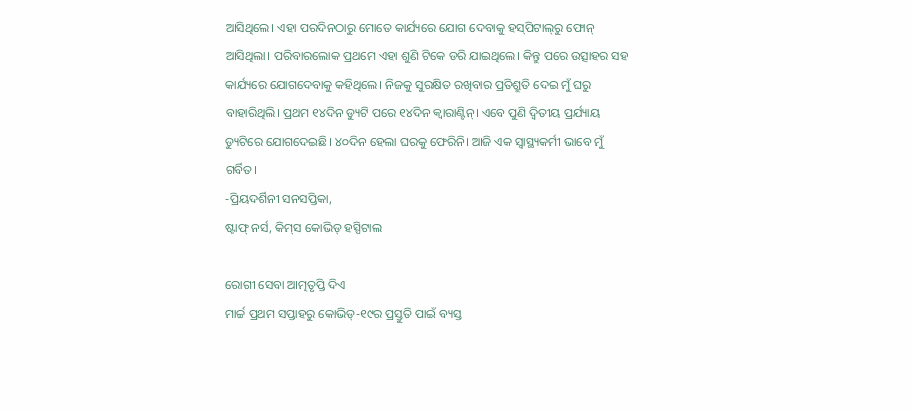ଆସିଥିଲେ। ଏହା ପରଦିନଠାରୁ ମୋତେ କାର୍ଯ୍ୟରେ ଯୋଗ ଦେବାକୁ ହସ୍‌ପିଟାଲ୍‌ରୁ ଫୋନ୍‌ ଆସିଥିଲା। ପରିବାରଲୋକ ପ୍ରଥମେ ଏହା ଶୁଣି ଟିକେ ଡରି ଯାଇଥିଲେ। କିନ୍ତୁ ପରେ ଉତ୍ସାହର ସହ କାର୍ଯ୍ୟରେ ‌ଯୋଗଦେବାକୁ କହିଥିଲେ। ନିଜକୁ ସୁରକ୍ଷିତ ରଖିବାର ପ୍ରତିଶ୍ରୁତି ଦେଇ ମୁଁ ଘରୁ ବାହାରିଥିଲି। ପ୍ରଥମ ୧୪ଦିନ ଡ୍ୟୁଟି ପରେ ୧୪ଦିନ କ୍ବ‌ାରାଣ୍ଟିନ୍‌। ଏବେ ପୁଣି ଦ୍ବିତୀୟ ପ୍ରର୍ଯ୍ୟ‌ାୟ ଡ୍ୟୁଟିରେ ଯୋଗଦେଇଛି। ୪୦ଦିନ ହେଲା ଘରକୁ ଫେରିନି। ଆଜି ଏକ ସ୍ବାସ୍ଥ୍ୟକର୍ମୀ ଭାବେ ମୁଁ ଗର୍ବିତ।
-ପ୍ରିୟଦର୍ଶିନୀ ସନସପ୍ତିକା‌,
ଷ୍ଟାଫ୍‌ ନର୍ସ, କିମ୍‌ସ କୋଭିଡ୍‌ ହସ୍ପିଟାଲ

ରୋଗୀ ସେବା ଆତ୍ମତୃପ୍ତି ଦିଏ
ମାର୍ଚ୍ଚ ପ୍ରଥମ ସପ୍ତାହରୁ କୋଭିଡ୍‌-୧୯ର ପ୍ରସ୍ତୁତି ପାଇଁ ବ୍ୟସ୍ତ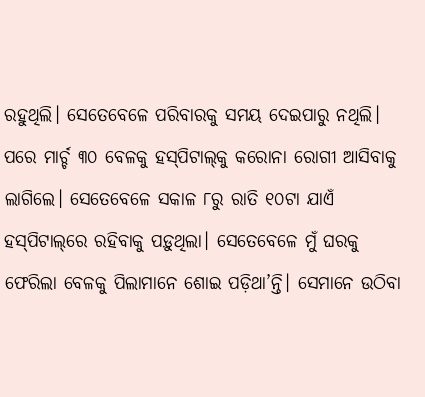ରହୁଥିଲି। ସେତେବେଳେ ପରିବାରକୁ ସମୟ ଦେଇପାରୁ ନଥିଲି। ପରେ ମାର୍ଚ୍ଚ ୩୦ ବେଳକୁ ହସ୍‌ପିଟାଲ୍‌କୁ କରୋନା ରୋଗୀ ଆସିବାକୁ ଲାଗିଲେ। ସେତେବେଳେ ସକାଳ ୮ରୁ ରାତି ୧୦ଟା ଯାଏଁ ହସ୍‌ପିଟାଲ୍‌ରେ ରହିବାକୁ ପଡ଼ୁଥିଲା। ସେତେବେଳେ ମୁଁ ଘରକୁ ଫେରିଲା ବେଳକୁ ପିଲାମାନେ ଶୋଇ ପଡ଼ିଥା’ନ୍ତି। ସେମାନେ ଉଠିବା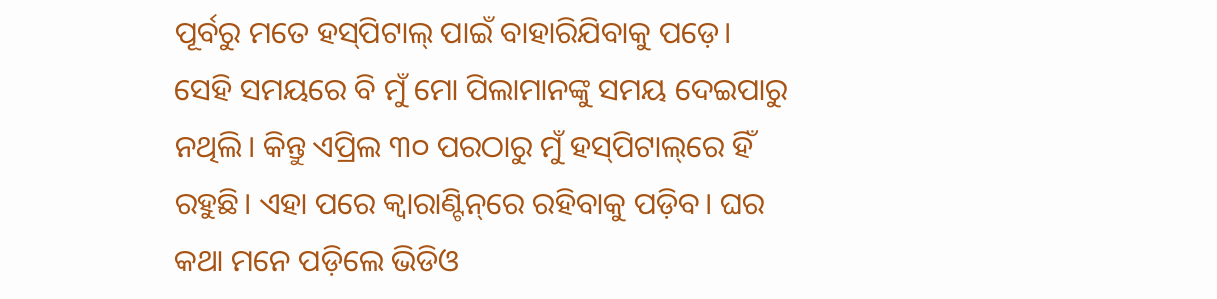ପୂର୍ବରୁ ମତେ ହସ୍‌ପିଟାଲ୍‌ ପାଇଁ ବାହାରିଯିବାକୁ ପଡ଼େ। ସେହି ସମୟରେ ବି ମୁଁ ମୋ ପିଲାମାନଙ୍କୁ ସମୟ ଦେଇପାରୁ ନଥିଲି। କିନ୍ତୁ ଏପ୍ରିଲ ୩୦ ପରଠାରୁ ମୁଁ ହସ୍‌ପିଟାଲ୍‌ରେ ହିଁ ରହୁଛି। ଏହା ପରେ କ୍ବାରାଣ୍ଟିନ୍‌ରେ ରହିବାକୁ ପଡ଼ିବ। ଘର କଥା ମନେ ପଡ଼ିଲେ ଭିଡିଓ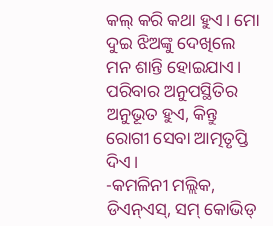କଲ୍‌ କରି କଥା ହୁଏ। ମୋ ଦୁଇ ଝିଅଙ୍କୁ ଦେଖିଲେ ମନ ଶାନ୍ତି ହୋଇଯାଏ। ପରିବାର ଅନୁପସ୍ଥିତିର ଅନୁଭୂତ ହୁଏ, କିନ୍ତୁ ରୋଗୀ ସେବା ଆତ୍ମତୃପ୍ତି ଦିଏ।
-କମଳିନୀ ମଲ୍ଲିକ, ଡିଏନ୍‌ଏସ୍‌, ସମ୍‌ କୋଭିଡ୍‌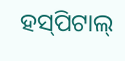ହସ୍‌ପିଟାଲ୍‌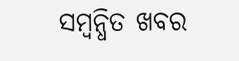ସମ୍ବନ୍ଧିତ ଖବର